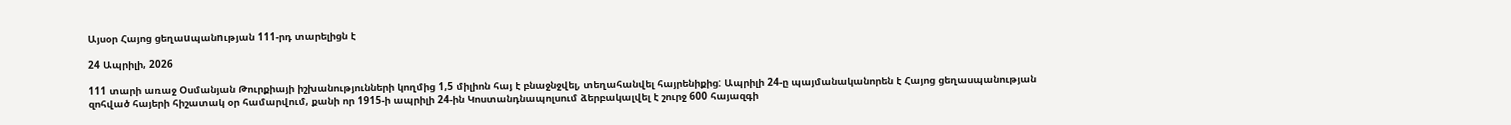Այսօր Հայոց ցեղաuպանnւթյան 111-րդ տարելիցն է

24 Ապրիլի, 2026

111 տարի առաջ Օսմանյան Թուրքիայի իշխանությունների կողմից 1,5 միլիոն հայ է բնաջնջվել, տեղահանվել հայրենիքից: Ապրիլի 24-ը պայմանականորեն է Հայոց ցեղասպանության զոհված հայերի հիշատակ օր համարվում, քանի որ 1915-ի ապրիլի 24-ին Կոստանդնապոլսում ձերբակալվել է շուրջ 600 հայազգի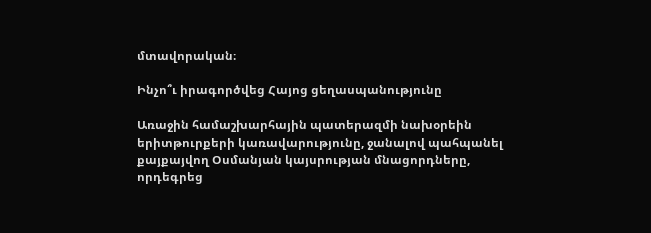մտավորական։

Ինչո՞ւ իրագործվեց Հայոց ցեղասպանությունը

Առաջին համաշխարհային պատերազմի նախօրեին երիտթուրքերի կառավարությունը, ջանալով պահպանել քայքայվող Օսմանյան կայսրության մնացորդները, որդեգրեց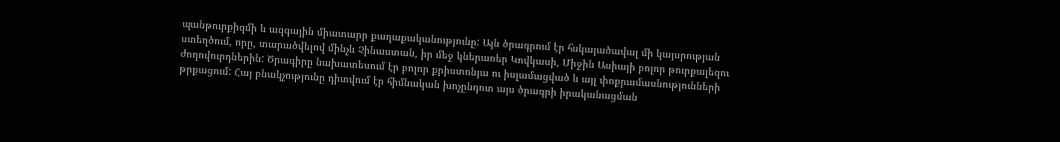պանթուրքիզմի և ազգային միատարր քաղաքականությունը: Այն ծրագրում էր հսկայածավալ մի կայսրության ստեղծում, որը, տարածվելով մինչև Չինաստան, իր մեջ կներառեր Կովկասի, Միջին Ասիայի բոլոր թուրքալեզու ժողովուրդներին: Ծրագիրը նախատեսում էր բոլոր քրիստոնյա ու իսլամացված և այլ փոքրամասնությունների թրքացում: Հայ բնակչությունը դիտվում էր հիմնական խոչընդոտ այս ծրագրի իրականացման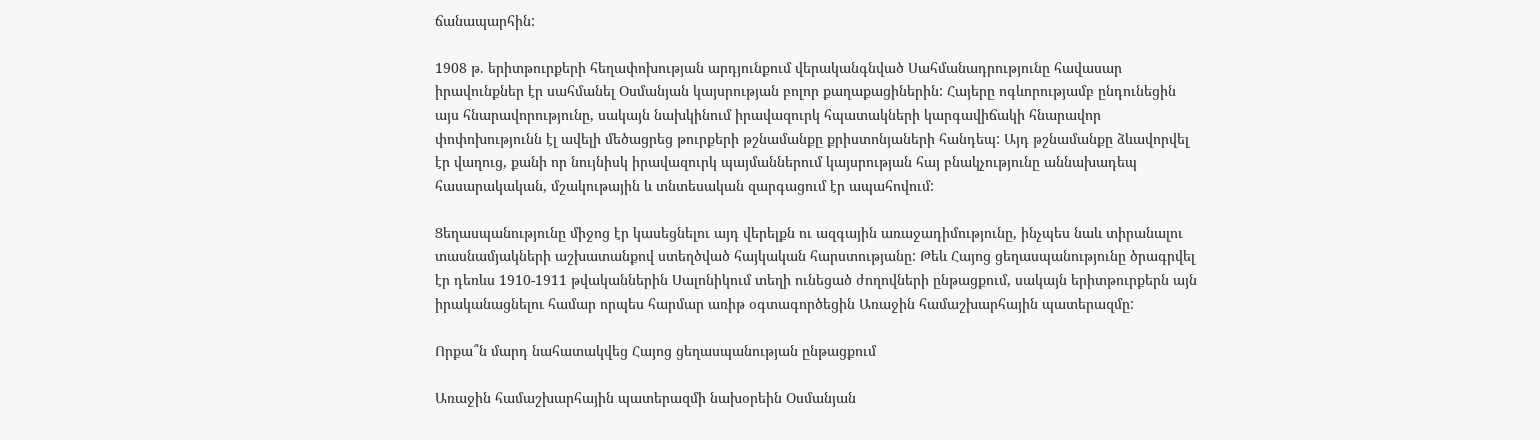ճանապարհին:

1908 թ. երիտթուրքերի հեղափոխության արդյունքում վերականգնված Սահմանադրությունը հավասար իրավունքներ էր սահմանել Օսմանյան կայսրության բոլոր քաղաքացիներին: Հայերը ոգևորությամբ ընդունեցին այս հնարավորությունը, սակայն նախկինում իրավազուրկ հպատակների կարգավիճակի հնարավոր փոփոխությունն էլ ավելի մեծացրեց թուրքերի թշնամանքը քրիստոնյաների հանդեպ: Այդ թշնամանքը ձևավորվել էր վաղուց, քանի որ նույնիսկ իրավազուրկ պայմաններում կայսրության հայ բնակչությունը աննախադեպ հասարակական, մշակութային և տնտեսական զարգացում էր ապահովում:

Ցեղասպանությունը միջոց էր կասեցնելու այդ վերելքն ու ազգային առաջադիմությունը, ինչպես նաև տիրանալու տասնամյակների աշխատանքով ստեղծված հայկական հարստությանը: Թեև Հայոց ցեղասպանությունը ծրագրվել էր դեռևս 1910-1911 թվականներին Սալոնիկում տեղի ունեցած ժողովների ընթացքում, սակայն երիտթուրքերն այն իրականացնելու համար որպես հարմար առիթ օգտագործեցին Առաջին համաշխարհային պատերազմը:

Որքա՞ն մարդ նահատակվեց Հայոց ցեղասպանության ընթացքում

Առաջին համաշխարհային պատերազմի նախօրեին Օսմանյան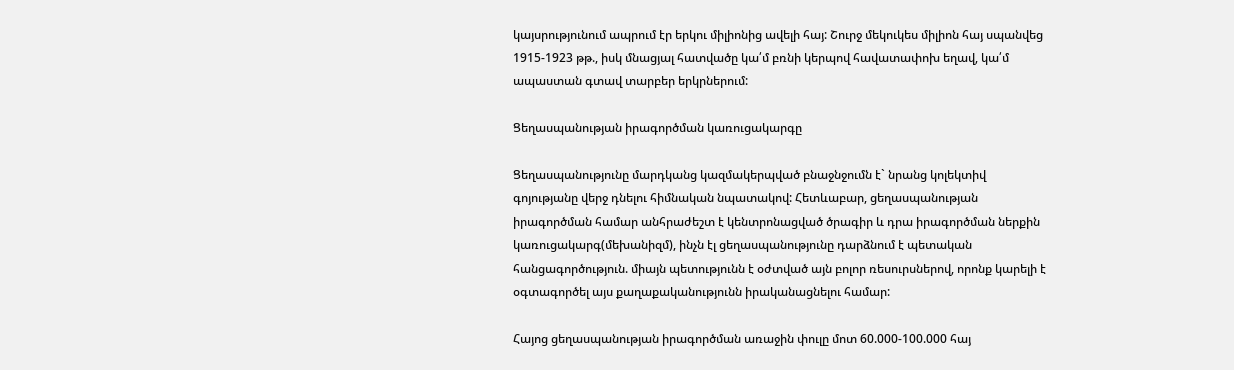կայսրությունում ապրում էր երկու միլիոնից ավելի հայ: Շուրջ մեկուկես միլիոն հայ սպանվեց 1915-1923 թթ., իսկ մնացյալ հատվածը կա՛մ բռնի կերպով հավատափոխ եղավ, կա՛մ ապաստան գտավ տարբեր երկրներում:

Ցեղասպանության իրագործման կառուցակարգը

Ցեղասպանությունը մարդկանց կազմակերպված բնաջնջումն է` նրանց կոլեկտիվ գոյությանը վերջ դնելու հիմնական նպատակով: Հետևաբար, ցեղասպանության իրագործման համար անհրաժեշտ է կենտրոնացված ծրագիր և դրա իրագործման ներքին կառուցակարգ(մեխանիզմ), ինչն էլ ցեղասպանությունը դարձնում է պետական հանցագործություն. միայն պետությունն է օժտված այն բոլոր ռեսուրսներով, որոնք կարելի է օգտագործել այս քաղաքականությունն իրականացնելու համար:

Հայոց ցեղասպանության իրագործման առաջին փուլը մոտ 60.000-100.000 հայ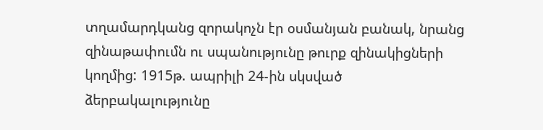տղամարդկանց զորակոչն էր օսմանյան բանակ, նրանց զինաթափումն ու սպանությունը թուրք զինակիցների կողմից: 1915թ. ապրիլի 24-ին սկսված ձերբակալությունը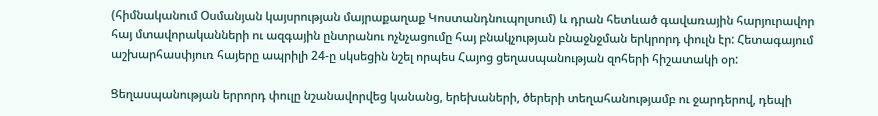(հիմնականում Օսմանյան կայսրության մայրաքաղաք Կոստանդնուպոլսում) և դրան հետևած գավառային հարյուրավոր հայ մտավորականների ու ազգային ընտրանու ոչնչացումը հայ բնակչության բնաջնջման երկրորդ փուլն էր: Հետագայում աշխարհասփյուռ հայերը ապրիլի 24-ը սկսեցին նշել որպես Հայոց ցեղասպանության զոհերի հիշատակի օր:

Ցեղասպանության երրորդ փուլը նշանավորվեց կանանց, երեխաների, ծերերի տեղահանությամբ ու ջարդերով, դեպի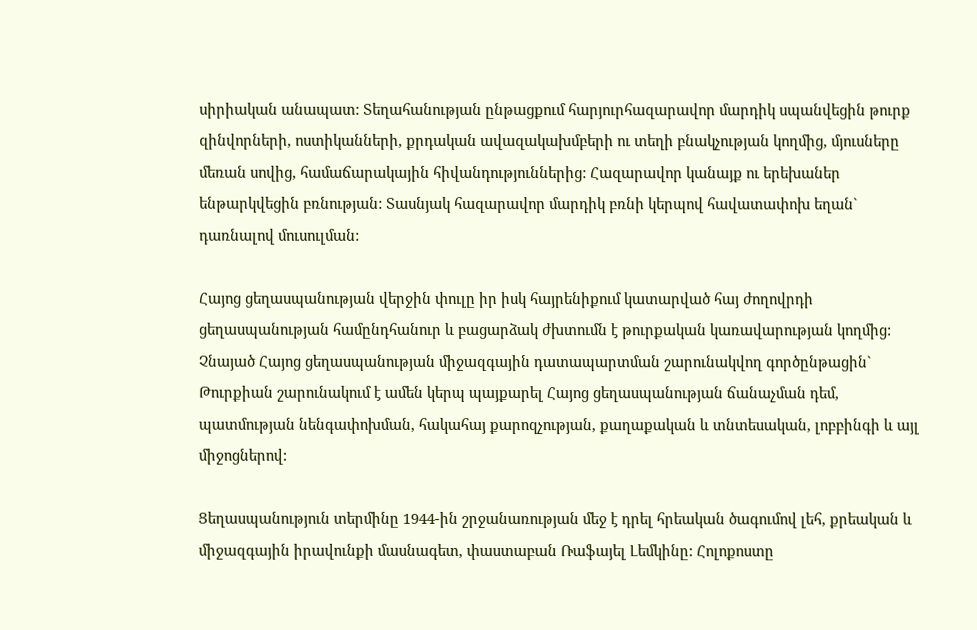սիրիական անապատ: Տեղահանության ընթացքում հարյուրհազարավոր մարդիկ սպանվեցին թուրք զինվորների, ոստիկանների, քրդական ավազակախմբերի ու տեղի բնակչության կողմից, մյուսները մեռան սովից, համաճարակային հիվանդություններից: Հազարավոր կանայք ու երեխաներ ենթարկվեցին բռնության: Տասնյակ հազարավոր մարդիկ բռնի կերպով հավատափոխ եղան` դառնալով մուսուլման:

Հայոց ցեղասպանության վերջին փուլը իր իսկ հայրենիքում կատարված հայ ժողովրդի ցեղասպանության համընդհանուր և բացարձակ ժխտումն է թուրքական կառավարության կողմից: Չնայած Հայոց ցեղասպանության միջազգային դատապարտման շարունակվող գործընթացին` Թուրքիան շարունակում է ամեն կերպ պայքարել Հայոց ցեղասպանության ճանաչման դեմ, պատմության նենգափոխման, հակահայ քարոզչության, քաղաքական և տնտեսական, լոբբինգի և այլ միջոցներով:

Ցեղասպանություն տերմինը 1944-ին շրջանառության մեջ է դրել հրեական ծագումով լեհ, քրեական և միջազգային իրավունքի մասնագետ, փաստաբան Ռաֆայել Լեմկինը: Հոլոքոստը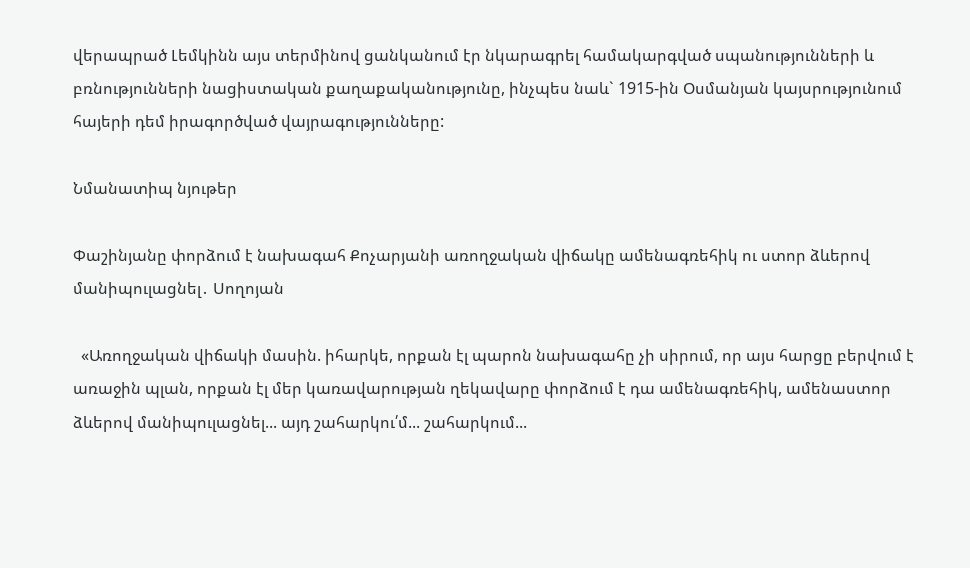վերապրած Լեմկինն այս տերմինով ցանկանում էր նկարագրել համակարգված սպանությունների և բռնությունների նացիստական քաղաքականությունը, ինչպես նաև` 1915-ին Օսմանյան կայսրությունում հայերի դեմ իրագործված վայրագությունները:

Նմանատիպ նյութեր

Փաշինյանը փորձում է նախագահ Քոչարյանի առողջական վիճակը ամենագռեհիկ ու ստոր ձևերով մանիպուլացնել․ Սողոյան

  «Առողջական վիճակի մասին. իհարկե, որքան էլ պարոն նախագահը չի սիրում, որ այս հարցը բերվում է առաջին պլան, որքան էլ մեր կառավարության ղեկավարը փորձում է դա ամենագռեհիկ, ամենաստոր ձևերով մանիպուլացնել... այդ շահարկու՛մ... շահարկում...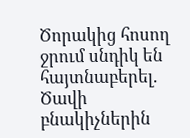Ծորակից հոսող ջրում սնդիկ են հայտնաբերել. Ծավի բնակիչներին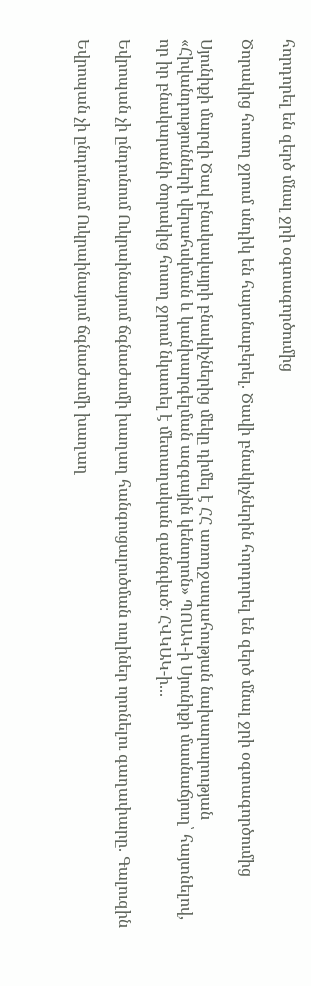հորդորել են զերծ մնալ ջրի օգտագործումից

Ծորակից հոսող ջրում սնդիկ են հայտնաբերել. Ծավի բնակիչներին հորդորել են զերծ մնալ ջրի օգտագործումից

Սյունիքի մարզի Ծավ բնակավայրի բնակիչներից մեկը դիմել է ՀՀ առողջապահության նախարարության «Հիվանդությունների վերահսկման և կանխարգելման ազգային կենտրոն» ՊՈԱԿ-ի Սյունիքի մասնաճյուղ՝ հայտնելով, որ իր բնակարանի ծորակից հոսող ջրում նկատել է մետաղական զանգված։ ՀՎԿԱԿ-ի...

Եվրոպան չի ընդունում Ուկրաինայում ճգնաժամի խաղաղ հանգուցալուծման ուղիներ որոնելու գաղափարը. Գալուզին

Եվրոպան չի ընդունում Ուկրաինայում ճգնաժամի խաղաղ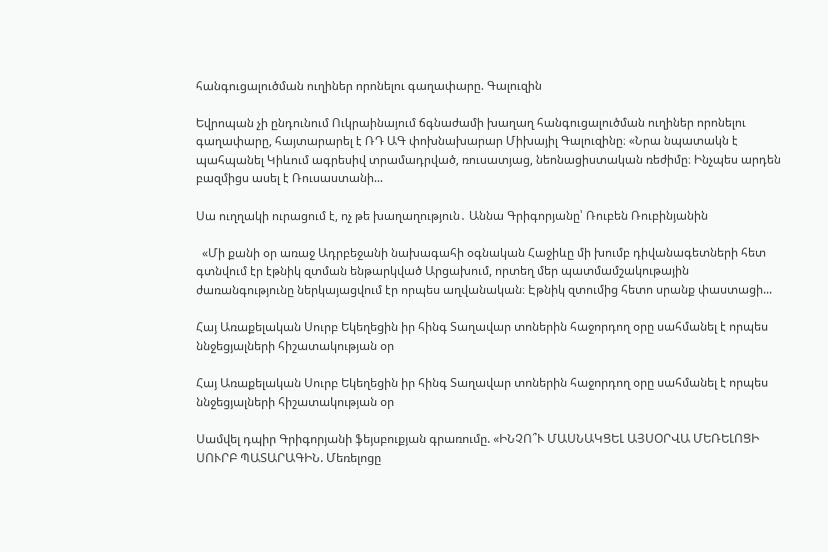հանգուցալուծման ուղիներ որոնելու գաղափարը. Գալուզին

Եվրոպան չի ընդունում Ուկրաինայում ճգնաժամի խաղաղ հանգուցալուծման ուղիներ որոնելու գաղափարը, հայտարարել է ՌԴ ԱԳ փոխնախարար Միխայիլ Գալուզինը։ «Նրա նպատակն է պահպանել Կիևում ագրեսիվ տրամադրված, ռուսատյաց, նեոնացիստական ռեժիմը։ Ինչպես արդեն բազմիցս ասել է Ռուսաստանի...

Սա ուղղակի ուրացում է, ոչ թե խաղաղություն․ Աննա Գրիգորյանը՝ Ռուբեն Ռուբինյանին

  «Մի քանի օր առաջ Ադրբեջանի նախագահի օգնական Հաջիևը մի խումբ դիվանագետների հետ գտնվում էր էթնիկ զտման ենթարկված Արցախում, որտեղ մեր պատմամշակութային ժառանգությունը ներկայացվում էր որպես աղվանական։ Էթնիկ զտումից հետո սրանք փաստացի...

Հայ Առաքելական Սուրբ Եկեղեցին իր հինգ Տաղավար տոներին հաջորդող օրը սահմանել է որպես ննջեցյալների հիշատակության օր

Հայ Առաքելական Սուրբ Եկեղեցին իր հինգ Տաղավար տոներին հաջորդող օրը սահմանել է որպես ննջեցյալների հիշատակության օր

Սամվել դպիր Գրիգորյանի ֆեյսբուքյան գրառումը. «ԻՆՉՈ՞Ւ ՄԱՍՆԱԿՑԵԼ ԱՅՍՕՐՎԱ ՄԵՌԵԼՈՑԻ ՍՈՒՐԲ ՊԱՏԱՐԱԳԻՆ. Մեռելոցը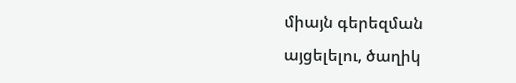միայն գերեզման այցելելու, ծաղիկ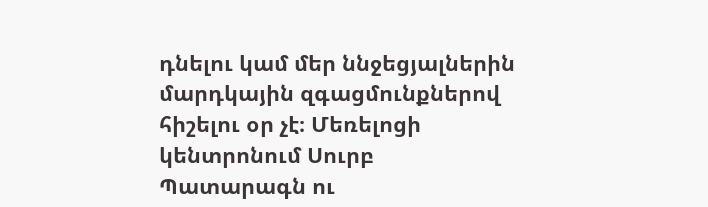դնելու կամ մեր ննջեցյալներին մարդկային զգացմունքներով հիշելու օր չէ։ Մեռելոցի կենտրոնում Սուրբ Պատարագն ու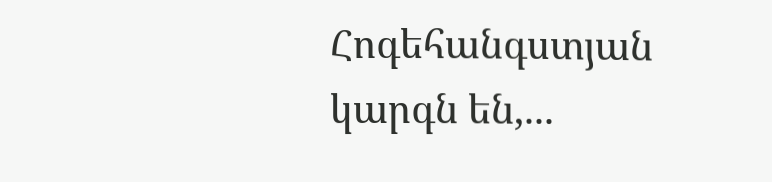Հոգեհանգստյան կարգն են,...